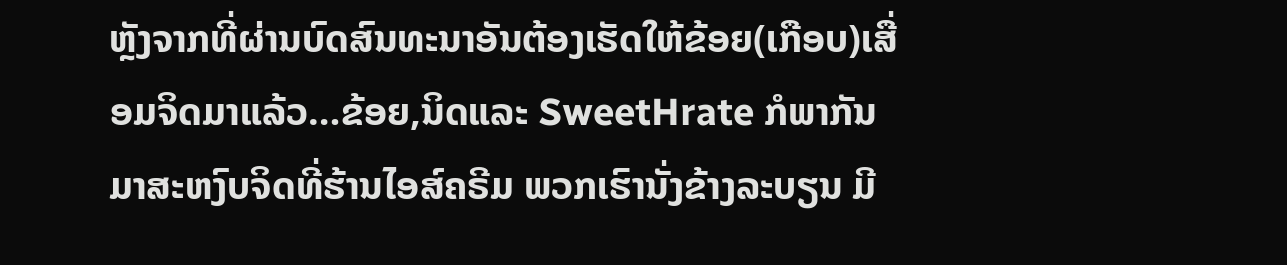ຫຼັງຈາກທີ່ຜ່ານບົດສົນທະນາອັນຕ້ອງເຮັດໃຫ້ຂ້ອຍ(ເກືອບ)ເສື່ອມຈິດມາແລ້ວ…ຂ້ອຍ,ນິດແລະ SweetHrate ກໍພາກັນມາສະຫງົບຈິດທີ່ຮ້ານໄອສ໌ຄຣີມ ພວກເຮົານັ່ງຂ້າງລະບຽນ ມີ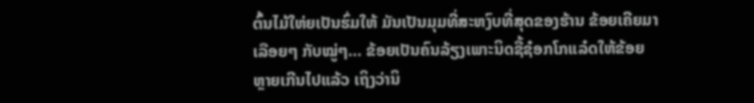ຕົ້ນໄມ້ໃຫ່ຍເປັນຮົ່ມໃຫ້ ມັນເປັນມຸມທີ່ສະຫງົບທີ່ສຸດຂອງຮ້ານ ຂ້ອຍເຄີຍມາເລືອຍໆ ກັບໝູ່ໆ… ຂ້ອຍເປັນຄົນລ້ຽງເພາະນິດຊື້ຊ໋ອກໂກແລ໋ດໃຫ້ຂ້ອຍຫຼາຍເກີນໄປແລ້ວ ເຖິງວ່ານິ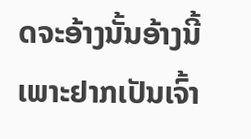ດຈະອ້າງນັ້ນອ້າງນີ້ເພາະຢາກເປັນເຈົ້າ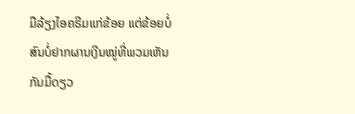ມືລ້ຽງໄອຄຣີມແກ່ຂ້ອຍ ແຕ່ຂ້ອຍບໍ່ສົນບໍ່ຢາກຜານເງີນໝູ່ທີ່ພວມເຫັນກັນມື້ດຽວ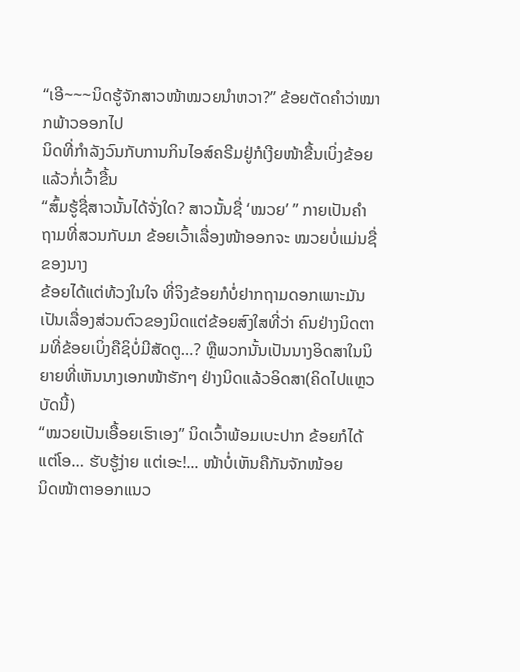“ເອີ~~~ນິດຮູ້ຈັກສາວໜ້າໝວຍນຳຫວາ?” ຂ້ອຍຕັດຄຳວ່າໝາກພ້າວອອກໄປ
ນິດທີ່ກຳລັງວົນກັບການກິນໄອສ໌ຄຣີມຢູ່ກໍເງີຍໜ້າຂື້ນເບິ່ງຂ້ອຍແລ້ວກໍ່ເວົ້າຂື້ນ
“ສົ້ມຮູ້ຊື່ສາວນັ້ນໄດ້ຈັ່ງໃດ? ສາວນັ້ນຊື່ ‘ໝວຍ’ ” ກາຍເປັນຄຳຖາມທີ່ສວນກັບມາ ຂ້ອຍເວົ້າເລື່ອງໜ້າອອກຈະ ໝວຍບໍ່ແມ່ນຊື່ຂອງນາງ
ຂ້ອຍໄດ້ແຕ່ທ້ວງໃນໃຈ ທີ່ຈິງຂ້ອຍກໍບໍ່ຢາກຖາມດອກເພາະມັນເປັນເລື່ອງສ່ວນຕົວຂອງນິດແຕ່ຂ້ອຍສົງໃສທີ່ວ່າ ຄົນຢ່າງນິດຕາມທີ່ຂ້ອຍເບິ່ງຄືຊິບໍ່ມີສັດຕູ…? ຫຼືພວກນັ້ນເປັນນາງອິດສາໃນນິຍາຍທີ່ເຫັນນາງເອກໜ້າຮັກໆ ຢ່າງນິດແລ້ວອິດສາ(ຄິດໄປແຫຼວບັດນີ້)
“ໝວຍເປັນເອື້ອຍເຮົາເອງ” ນິດເວົ້າພ້ອມເບະປາກ ຂ້ອຍກໍໄດ້ແຕ່ໂອ… ຮັບຮູ້ງ່າຍ ແຕ່ເອະ!... ໜ້າບໍ່ເຫັນຄືກັນຈັກໜ້ອຍ
ນິດໜ້າຕາອອກແນວ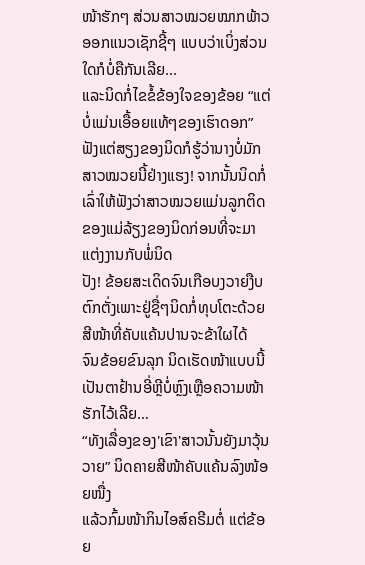ໜ້າຮັກໆ ສ່ວນສາວໝວຍໝາກພ້າວອອກແນວເຊັກຊີ້ໆ ແບບວ່າເບິ່ງສ່ວນໃດກໍບໍ່ຄືກັນເລີຍ...
ແລະນິດກໍ່ໄຂຂໍ້ຂ້ອງໃຈຂອງຂ້ອຍ “ແຕ່ບໍ່ແມ່ນເອື້ອຍແທ້ໆຂອງເຮົາດອກ”
ຟັງແຕ່ສຽງຂອງນິດກໍຮູ້ວ່ານາງບໍ່ມັກສາວໝວຍນີ້ຢ່າງແຮງ! ຈາກນັ້ນນິດກໍ່ເລົ່າໃຫ້ຟັງວ່າສາວໝວຍແມ່ນລູກຕິດຂອງແມ່ລ້ຽງຂອງນິດກ່ອນທີ່ຈະມາແຕ່ງງານກັບພໍ່ນິດ
ປັງ! ຂ້ອຍສະເດິດຈົນເກືອບງວາຍງືບຕົກຕັ່ງເພາະຢູ່ຊື່ໆນິດກໍ່ທຸບໂຕະດ້ວຍສີໜ້າທີ່ຄັບແຄ້ນປານຈະຂ້າໃຜໄດ້
ຈົນຂ້ອຍຂົນລຸກ ນິດເຮັດໜ້າແບບນີ້ເປັນຕາຢ້ານອີ່ຫຼີບໍ່ຫຼົງເຫຼືອຄວາມໜ້າຮັກໄວ້ເລີຍ…
“ທັງເລື່ອງຂອງ'ເຂົາ'ສາວນັ້ນຍັງມາວຸ້ນວາຍ” ນິດຄາຍສີໜ້າຄັບແຄ້ນລົງໜ້ອຍໜື່ງ
ແລ້ວກົ້ມໜ້າກິນໄອສ໌ຄຣີມຕໍ່ ແຕ່ຂ້ອຍ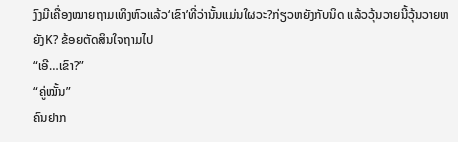ງົງມີເຄື່ອງໝາຍຖາມເທິງຫົວແລ້ວ‘ເຂົາ’ທີ່ວ່ານັ້ນແມ່ນໃຜວະ?ກ່ຽວຫຍັງກັບນິດ ແລ້ວວຸ້ນວາຍນີ້ວຸ້ນວາຍຫຍັງK? ຂ້ອຍຕັດສິນໃຈຖາມໄປ
“ເອີ…ເຂົາ?”
“ຄູ່ໝັ້ນ”
ຄົນຢາກ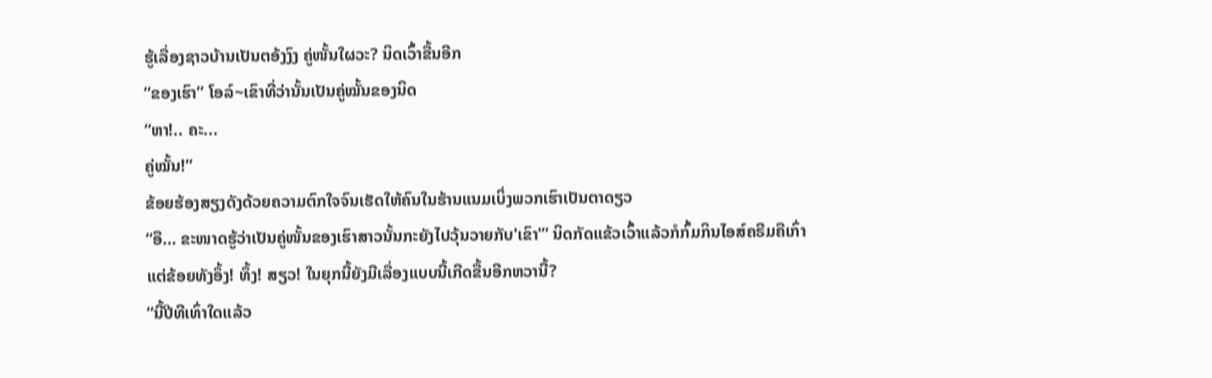ຮູ້ເລື່ອງຊາວບ້ານເປັນຕອ້ງງົງ ຄູ່ໜັ້ນໃຜວະ? ນິດເວົ້າຂື້ນອີກ
“ຂອງເຮົາ” ໂອລ໌~ເຂົາທີ່ວ່ານັ້ນເປັນຄູ່ໝັ້ນຂອງນິດ
“ຫາ!.. ຄະ...
ຄູ່ໝັ້ນ!”
ຂ້ອຍຮ້ອງສຽງດັງດ້ວຍຄວາມຕົກໃຈຈົນເຮັດໃຫ້ຄົນໃນຮ້ານແນມເບິ່ງພວກເຮົາເປັນຕາດຽວ
“ອື… ຂະໜາດຮູ້ວ່າເປັນຄູ່ໜັ້ນຂອງເຮົາສາວນັ້ນກະຍັງໄປວຸ້ນວາຍກັບ'ເຂົາ'” ນິດກັດແຂ້ວເວົ້າແລ້ວກໍກົ້ມກິນໄອສ໌ຄຣີມຄືເກົ່າ
ແຕ່ຂ້ອຍທັງອຶ້ງ! ທຶ້ງ! ສຽວ! ໃນຍຸກນີ້ຍັງມີເລື່ອງແບບນີ້ເກີດຂື້ນອີກຫວານີ້?
“ນີ້ປີທີເທົ່າໃດແລ້ວ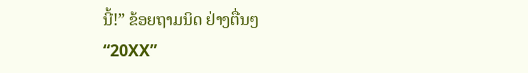ນີ້!” ຂ້ອຍຖາມນິດ ຢ່າງຕື່ນໆ
“20XX”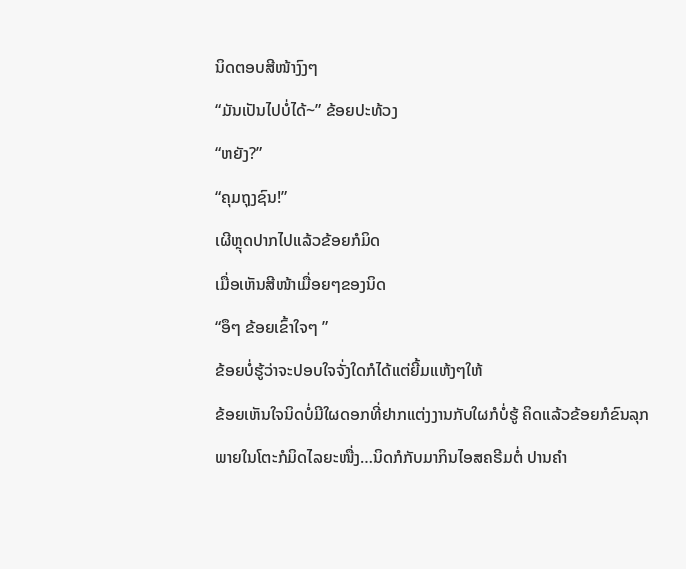ນິດຕອບສີໜ້າງົງໆ
“ມັນເປັນໄປບໍ່ໄດ້~” ຂ້ອຍປະທ້ວງ
“ຫຍັງ?”
“ຄຸມຖຸງຊົນ!”
ເຜີຫຼຸດປາກໄປແລ້ວຂ້ອຍກໍມິດ
ເມື່ອເຫັນສີໜ້າເມື່ອຍໆຂອງນິດ
“ອຶໆ ຂ້ອຍເຂົ້າໃຈໆ ”
ຂ້ອຍບໍ່ຮູ້ວ່າຈະປອບໃຈຈັ່ງໃດກໍໄດ້ແຕ່ຍີ້ມແຫ້ງໆໃຫ້
ຂ້ອຍເຫັນໃຈນິດບໍ່ມີໃຜດອກທີ່ຢາກແຕ່ງງານກັບໃຜກໍບໍ່ຮູ້ ຄິດແລ້ວຂ້ອຍກໍຂົນລຸກ ພາຍໃນໂຕະກໍມິດໄລຍະໜື່ງ…ນິດກໍກັບມາກິນໄອສຄຣີມຕໍ່ ປານຄຳ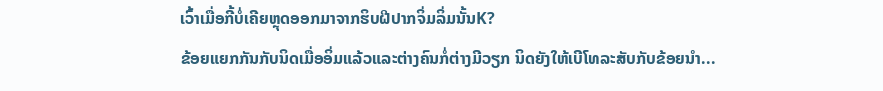ເວົ້າເມື່ອກີ້ບໍ່ເຄີຍຫຼຸດອອກມາຈາກຮິບຝີປາກຈິ່ມລິ່ມນັ້ນK?
ຂ້ອຍແຍກກັນກັບນິດເມື່ອອິ່ມແລ້ວແລະຕ່າງຄົນກໍ່ຕ່າງມີວຽກ ນິດຍັງໃຫ້ເບີໂທລະສັບກັບຂ້ອຍນຳ...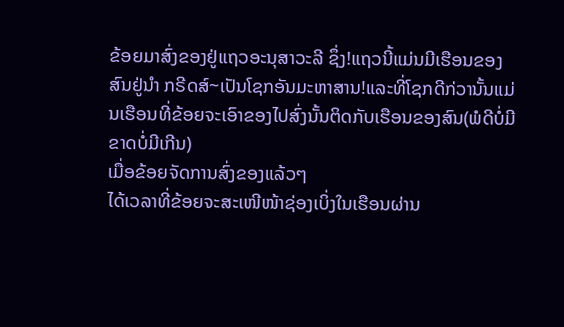ຂ້ອຍມາສົ່ງຂອງຢູ່ແຖວອະນຸສາວະລີ ຊຶ່ງ!ແຖວນີ້ແມ່ນມີເຮືອນຂອງສົນຢູ່ນຳ ກຣີດສ໌~ເປັນໂຊກອັນມະຫາສານ!ແລະທີ່ໂຊກດີກ່ວານັ້ນແມ່ນເຮືອນທີ່ຂ້ອຍຈະເອົາຂອງໄປສົ່ງນັ້ນຕິດກັບເຮືອນຂອງສົນ(ພໍດີບໍ່ມີຂາດບໍ່ມີເກີນ)
ເມື່ອຂ້ອຍຈັດການສົ່ງຂອງແລ້ວໆ
ໄດ້ເວລາທີ່ຂ້ອຍຈະສະເໜີໜ້າຊ່ອງເບິ່ງໃນເຮືອນຜ່ານ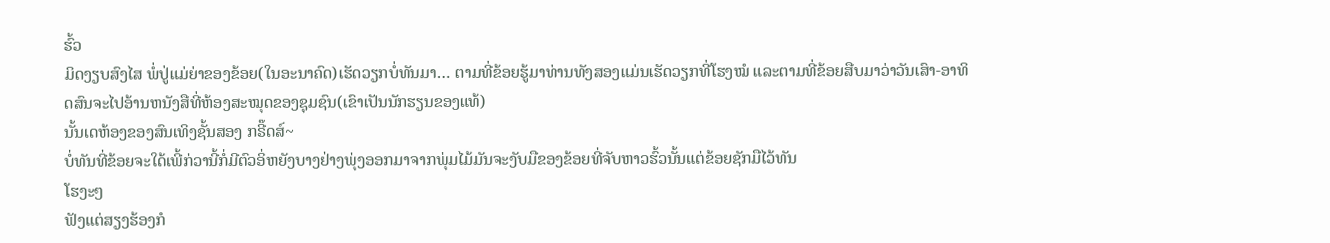ຮົ້ວ
ມິດງຽບສົງໄສ ພໍ່ປູ່ແມ່ຍ່າຂອງຂ້ອຍ(ໃນອະນາຄົດ)ເຮັດວຽກບໍ່ທັນມາ… ຕາມທີ່ຂ້ອຍຮູ້ມາທ່ານທັງສອງແມ່ນເຮັດວຽກທີ່ໂຮງໝໍ ແລະຕາມທີ່ຂ້ອຍສືບມາວ່າວັນເສົາ-ອາທິດສົນຈະໄປອ້ານຫນັງສືທີ່ຫ້ອງສະໝຸດຂອງຊຸມຊົນ(ເຂົາເປັນນັກຮຽນຂອງແທ້)
ນັ້ນເດຫ້ອງຂອງສົນເທິງຊັ້ນສອງ ກຣີ໊ດສ໌~
ບໍ່ທັນທີ່ຂ້ອຍຈະໃດ້ເພີ້ກ່ວານີ້ກໍ່ມີຕົວອິ່ຫຍັງບາງຢ່າງພຸ່ງອອກມາຈາກພຸ່ມໄມ້ມັນຈະງັບມືຂອງຂ້ອຍທີ່ຈັບຫາວຮົ້ວນັ້ນແຕ່ຂ້ອຍຊັກມືໄວ້ທັນ
ໂຮງະໆ
ຟັງແຕ່ສຽງຮ້ອງກໍ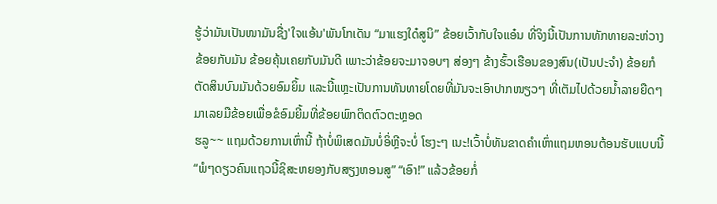ຮູ້ວ່າມັນເປັນໜາມັນຊື່ງ'ໃຈແອ້ນ'ພັນໂກເດັນ “ມາແຮງໃດ໋ສູນິ” ຂ້ອຍເວົ້າກັບໃຈແອ໋ນ ທີ່ຈິງນີ້ເປັນການທັກທາຍລະຫ່ວາງຂ້ອຍກັບມັນ ຂ້ອຍຄຸ້ນເຄຍກັບມັນດີ ເພາະວ່າຂ້ອຍຈະມາຈອບໆ ສ່ອງໆ ຂ້າງຮົ້ວເຮືອນຂອງສົນ(ເປັນປະຈຳ) ຂ້ອຍກໍຕັດສິນບົນມັນດ້ວຍອົມຍິ້ມ ແລະນີ້ແຫຼະເປັນການທັນທາຍໂດຍທີ່ມັນຈະເອົາປາກໜຽວໆ ທີ່ເຕັມໄປດ້ວຍນ້ຳລາຍຍືດໆ ມາເລຍມືຂ້ອຍເພື່ອຂໍອົມຍີ້ມທີ່ຂ້ອຍພົກຕິດຕົວຕະຫຼອດ
ຮລູ~~ ແຖມດ້ວຍການເຫົ່ານີ້ ຖ້າບໍ່ພິເສດມັນບໍ່ອິ່ຫຼີຈະບໍ່ ໂຮງະໆ ເນະ!ເວົ້າບໍ່ທັນຂາດຄຳເຫົ່າແຖມຫອນຕ້ອນຮັບແບບນີ້
“ພໍໆດຽວຄົນແຖວນີ້ຊິສະຫຍອງກັບສຽງຫອນສູ” “ເອົາ!” ແລ້ວຂ້ອຍກໍ່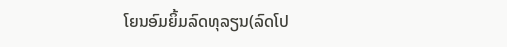ໂຍນອົມຍິ້ມລົດທຸລຽນ(ລົດໂປ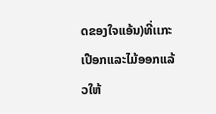ດຂອງໃຈແອ້ນ)ທີ່ເເກະເປືອກແລະໄມ້ອອກແລ້ວໃຫ້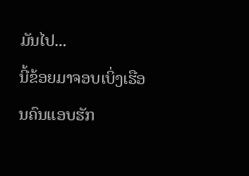ມັນໄປ...
ນີ້ຂ້ອຍມາຈອບເບິ່ງເຮືອນຄົນແອບຮັກ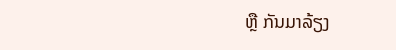ຫຼື ກັນມາລ້ຽງ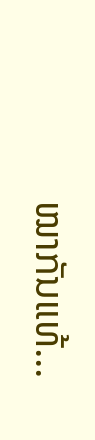ໝາກັນແທ້...